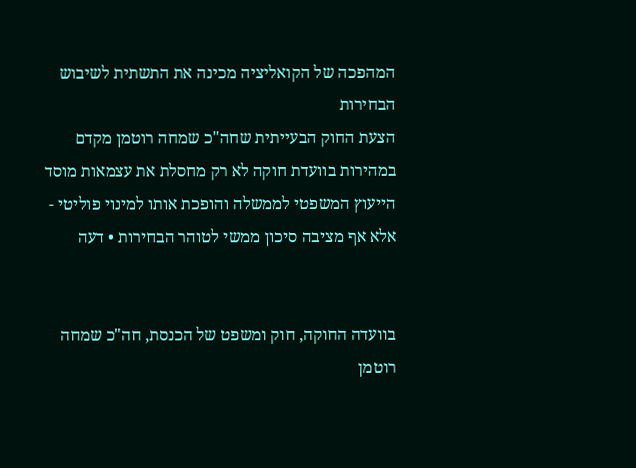המהפכה של הקואליציה מכינה את התשתית לשיבוש הבחירות
הצעת החוק הבעייתית שחה"כ שמחה רוטמן מקדם במהירות בוועדת חוקה לא רק מחסלת את עצמאות מוסד הייעוץ המשפטי לממשלה והופכת אותו למינוי פוליטי - אלא אף מציבה סיכון ממשי לטוהר הבחירות • דעה


בוועדה החוקה, חוק ומשפט של הכנסת, חה"כ שמחה רוטמן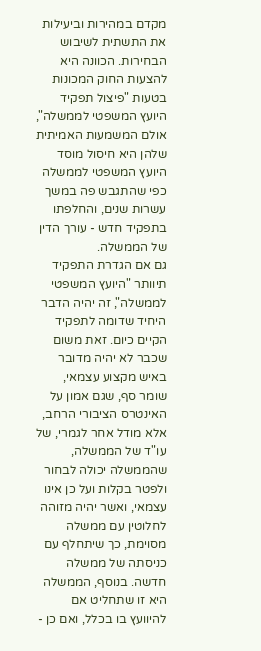מקדם במהירות וביעילות את התשתית לשיבוש הבחירות. הכוונה היא להצעות החוק המכונות בטעות "פיצול תפקיד היועץ המשפטי לממשלה", אולם המשמעות האמיתית שלהן היא חיסול מוסד היועץ המשפטי לממשלה כפי שהתגבש פה במשך עשרות שנים, והחלפתו בתפקיד חדש - עורך הדין של הממשלה.
גם אם הגדרת התפקיד תיוותר "היועץ המשפטי לממשלה", זה יהיה הדבר היחיד שדומה לתפקיד הקיים כיום. זאת משום שכבר לא יהיה מדובר באיש מקצוע עצמאי, שומר סף, שגם אמון על האינטרס הציבורי הרחב, אלא מודל אחר לגמרי, של עו"ד של הממשלה, שהממשלה יכולה לבחור ולפטר בקלות ועל כן אינו עצמאי, ואשר יהיה מזוהה לחלוטין עם ממשלה מסוימת, כך שיתחלף עם כניסתה של ממשלה חדשה. בנוסף, הממשלה היא זו שתחליט אם להיוועץ בו בכלל, ואם כן -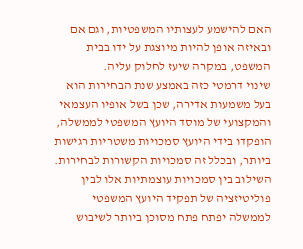האם להישמע לעצותיו המשפטיות, וגם אם ובאיזה אופן להיות מיוצגת על ידו בבית המשפט, במקרה שיעז לחלוק עליה.
שינוי דרמטי כזה באמצע שנת הבחירות הוא בעל משמעות אדירה, שכן בשל אופיו העצמאי והמקצועי של מוסד היועץ המשפטי לממשלה, הופקדו בידי היועץ סמכויות משטריות רגישות ביותר, ובכלל זה סמכויות הקשורות לבחירות. השילוב בין סמכויות עוצמתיות אלו לבין פוליטיזציה של תפקיד היועץ המשפטי לממשלה יפתח פתח מסוכן ביותר לשיבוש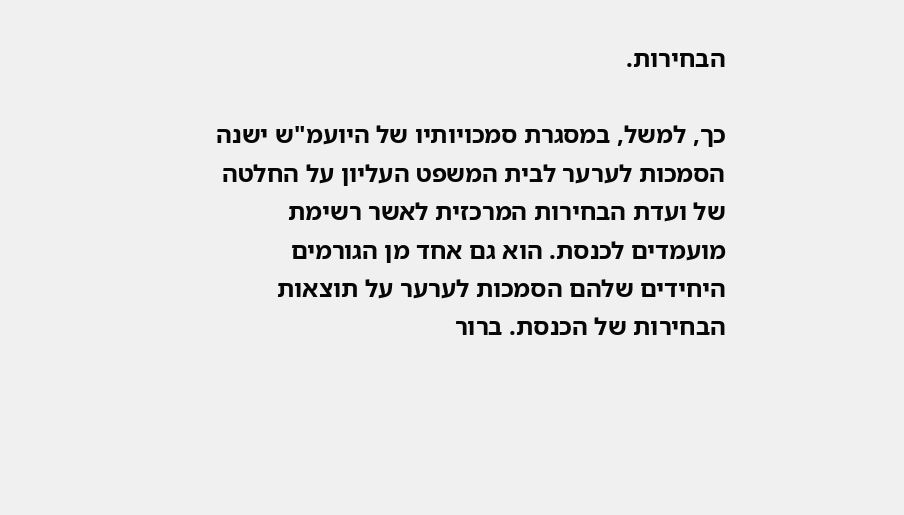הבחירות.

כך, למשל, במסגרת סמכויותיו של היועמ"ש ישנה הסמכות לערער לבית המשפט העליון על החלטה של ועדת הבחירות המרכזית לאשר רשימת מועמדים לכנסת. הוא גם אחד מן הגורמים היחידים שלהם הסמכות לערער על תוצאות הבחירות של הכנסת. ברור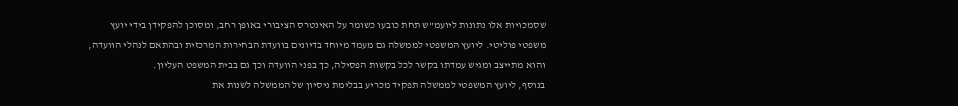שסמכויות אלו נתונות ליועמ"ש תחת כובעו כשומר על האינטרס הציבורי באופן רחב, ומסוכן להפקידן בידי יועץ משפטי פוליטי. ליועץ המשפטי לממשלה גם מעמד מיוחד בדיונים בוועדת הבחירות המרכזית ובהתאם לנהלי הוועדה, והוא מתייצב ומגיש עמדתו בקשר לכל בקשות הפסילה, כך בפני הוועדה וכך גם בבית המשפט העליון.
בנוסף, ליועץ המשפטי לממשלה תפקיד מכריע בבלימת ניסיון של הממשלה לשנות את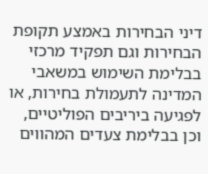דיני הבחירות באמצע תקופת הבחירות וגם תפקיד מרכזי בבלימת השימוש במשאבי המדינה לתעמולת בחירות, או לפגיעה ביריבים הפוליטיים, וכן בבלימת צעדים המהווים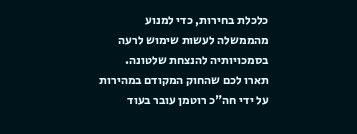כלכלת בחירות, כדי למנוע מהממשלה לעשות שימוש לרעה בסמכויותיה להנצחת שלטונה.
תארו לכם שהחוק המקודם במהירות על ידי חה"כ רוטמן עובר בעוד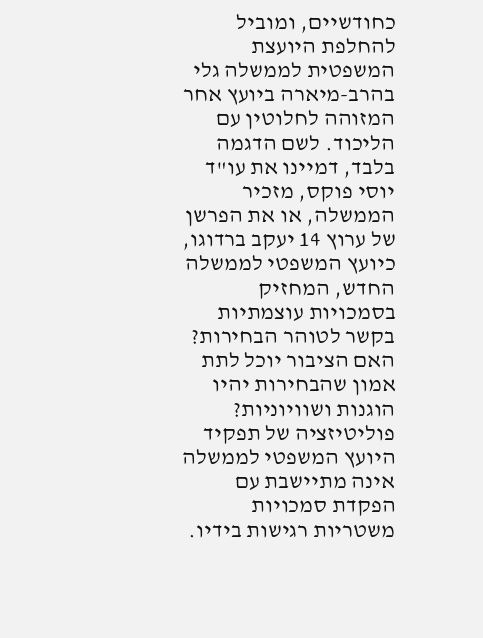כחודשיים, ומוביל להחלפת היועצת המשפטית לממשלה גלי בהרב-מיארה ביועץ אחר המזוהה לחלוטין עם הליכוד. לשם הדגמה בלבד, דמיינו את עו"ד יוסי פוקס, מזכיר הממשלה, או את הפרשן של ערוץ 14 יעקב ברדוגו, כיועץ המשפטי לממשלה החדש, המחזיק בסמכויות עוצמתיות בקשר לטוהר הבחירות? האם הציבור יוכל לתת אמון שהבחירות יהיו הוגנות ושוויוניות?
פוליטיזציה של תפקיד היועץ המשפטי לממשלה אינה מתיישבת עם הפקדת סמכויות משטריות רגישות בידיו.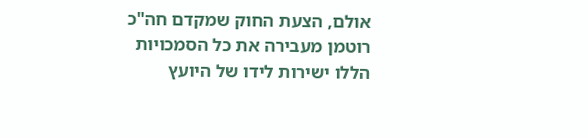אולם, הצעת החוק שמקדם חה"כ רוטמן מעבירה את כל הסמכויות הללו ישירות לידו של היועץ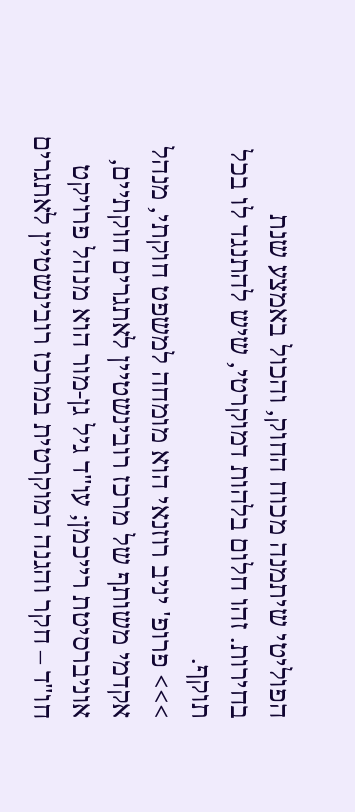הפוליטי שיתמנה מכוח החוק, והכול באמצע שנת בחירות. זהו חלום בלהות דמוקרטי, שיש להתנגד לו בכל תוקף.
>>> פרופ' יניב רוזנאי הוא מומחה למשפט חוקתי, מנהל אקדמי משותף של מרכז רובינשטיין לאתגרים חוקתיים, אוניברסיטת רייכמן; עו"ד גיל גן-מור הוא מנהל פרויקט חו"ד – חקר והגנה דמוקרטית במרכז רובינשטיין לאתגרים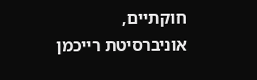חוקתיים, אוניברסיטת רייכמן